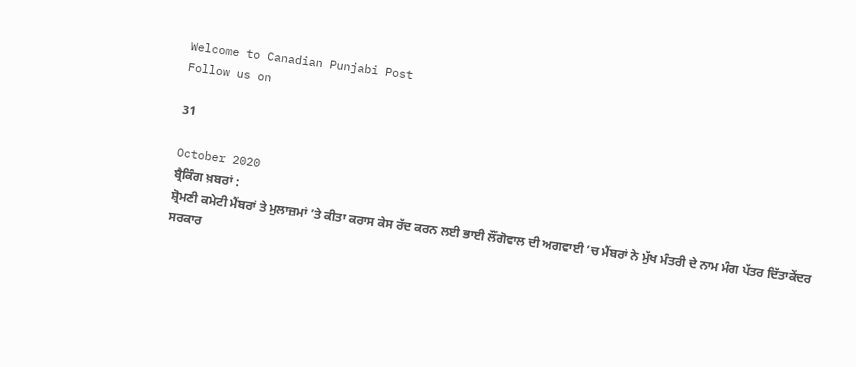Welcome to Canadian Punjabi Post
Follow us on

31

October 2020
ਬ੍ਰੈਕਿੰਗ ਖ਼ਬਰਾਂ :
ਸ਼੍ਰੋਮਣੀ ਕਮੇਟੀ ਮੈਂਬਰਾਂ ਤੇ ਮੁਲਾਜ਼ਮਾਂ ’ਤੇ ਕੀਤਾ ਕਰਾਸ ਕੇਸ ਰੱਦ ਕਰਨ ਲਈ ਭਾਈ ਲੌਂਗੋਵਾਲ ਦੀ ਅਗਵਾਈ ’ਚ ਮੈਂਬਰਾਂ ਨੇ ਮੁੱਖ ਮੰਤਰੀ ਦੇ ਨਾਮ ਮੰਗ ਪੱਤਰ ਦਿੱਤਾਕੇਂਦਰ ਸਰਕਾਰ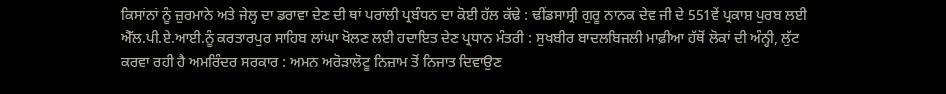ਕਿਸਾਂਨਾਂ ਨੂੰ ਜ਼ੁਰਮਾਨੇ ਅਤੇ ਜੇਲ੍ਹ ਦਾ ਡਰਾਵਾ ਦੇਣ ਦੀ ਥਾਂ ਪਰਾਂਲੀ ਪ੍ਰਬੰਧਨ ਦਾ ਕੋਈ ਹੱਲ ਕੱਢੇ : ਢੀਂਡਸਾਸ੍ਰੀ ਗੁਰੂ ਨਾਨਕ ਦੇਵ ਜੀ ਦੇ 551ਵੇਂ ਪ੍ਰਕਾਸ਼ ਪੁਰਬ ਲਈ ਐੱਲ.ਪੀ.ਏ.ਆਈ.ਨੂੰ ਕਰਤਾਰਪੁਰ ਸਾਹਿਬ ਲਾਂਘਾ ਖੋਲਣ ਲਈ ਹਦਾਇਤ ਦੇਣ ਪ੍ਰਧਾਨ ਮੰਤਰੀ : ਸੁਖਬੀਰ ਬਾਦਲਬਿਜਲੀ ਮਾਫ਼ੀਆ ਹੱਥੋਂ ਲੋਕਾਂ ਦੀ ਅੰਨ੍ਹੀ, ਲੁੱਟ ਕਰਵਾ ਰਹੀ ਹੈ ਅਮਰਿੰਦਰ ਸਰਕਾਰ : ਅਮਨ ਅਰੋੜਾਲੋਟੂ ਨਿਜ਼ਾਮ ਤੋਂ ਨਿਜਾਤ ਦਿਵਾਉਣ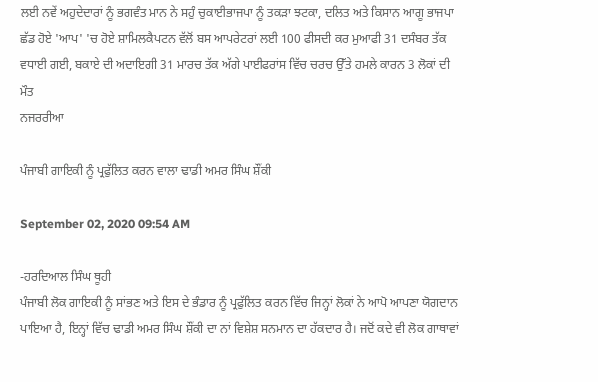ਲਈ ਨਵੇਂ ਅਹੁਦੇਦਾਰਾਂ ਨੂੰ ਭਗਵੰਤ ਮਾਨ ਨੇ ਸਹੁੰ ਚੁਕਾਈਭਾਜਪਾ ਨੂੰ ਤਕੜਾ ਝਟਕਾ, ਦਲਿਤ ਅਤੇ ਕਿਸਾਨ ਆਗੂ ਭਾਜਪਾ ਛੱਡ ਹੋਏ 'ਆਪ' 'ਚ ਹੋਏ ਸ਼ਾਮਿਲਕੈਪਟਨ ਵੱਲੋਂ ਬਸ ਆਪਰੇਟਰਾਂ ਲਈ 100 ਫੀਸਦੀ ਕਰ ਮੁਆਫੀ 31 ਦਸੰਬਰ ਤੱਕ ਵਧਾਈ ਗਈ, ਬਕਾਏ ਦੀ ਅਦਾਇਗੀ 31 ਮਾਰਚ ਤੱਕ ਅੱਗੇ ਪਾਈਫਰਾਂਸ ਵਿੱਚ ਚਰਚ ਉੱਤੇ ਹਮਲੇ ਕਾਰਨ 3 ਲੋਕਾਂ ਦੀ ਮੌਤ
ਨਜਰਰੀਆ

ਪੰਜਾਬੀ ਗਾਇਕੀ ਨੂੰ ਪ੍ਰਫੁੱਲਿਤ ਕਰਨ ਵਾਲਾ ਢਾਡੀ ਅਮਰ ਸਿੰਘ ਸ਼ੌਂਕੀ

September 02, 2020 09:54 AM

-ਹਰਦਿਆਲ ਸਿੰਘ ਥੂਹੀ
ਪੰਜਾਬੀ ਲੋਕ ਗਾਇਕੀ ਨੂੰ ਸਾਂਭਣ ਅਤੇ ਇਸ ਦੇ ਭੰਡਾਰ ਨੂੰ ਪ੍ਰਫੁੱਲਿਤ ਕਰਨ ਵਿੱਚ ਜਿਨ੍ਹਾਂ ਲੋਕਾਂ ਨੇ ਆਪੋ ਆਪਣਾ ਯੋਗਦਾਨ ਪਾਇਆ ਹੈ, ਇਨ੍ਹਾਂ ਵਿੱਚ ਢਾਡੀ ਅਮਰ ਸਿੰਘ ਸ਼ੌਂਕੀ ਦਾ ਨਾਂ ਵਿਸ਼ੇਸ਼ ਸਨਮਾਨ ਦਾ ਹੱਕਦਾਰ ਹੈ। ਜਦੋਂ ਕਦੇ ਵੀ ਲੋਕ ਗਾਥਾਵਾਂ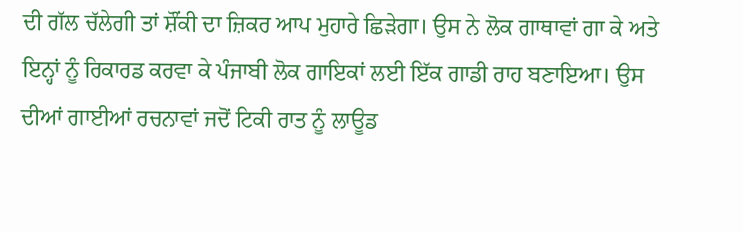ਦੀ ਗੱਲ ਚੱਲੇਗੀ ਤਾਂ ਸ਼ੌਂਕੀ ਦਾ ਜ਼ਿਕਰ ਆਪ ਮੁਹਾਰੇ ਛਿੜੇਗਾ। ਉਸ ਨੇ ਲੋਕ ਗਾਥਾਵਾਂ ਗਾ ਕੇ ਅਤੇ ਇਨ੍ਹਾਂ ਨੂੰ ਰਿਕਾਰਡ ਕਰਵਾ ਕੇ ਪੰਜਾਬੀ ਲੋਕ ਗਾਇਕਾਂ ਲਈ ਇੱਕ ਗਾਡੀ ਰਾਹ ਬਣਾਇਆ। ਉਸ ਦੀਆਂ ਗਾਈਆਂ ਰਚਨਾਵਾਂ ਜਦੋਂ ਟਿਕੀ ਰਾਤ ਨੂੰ ਲਾਊਡ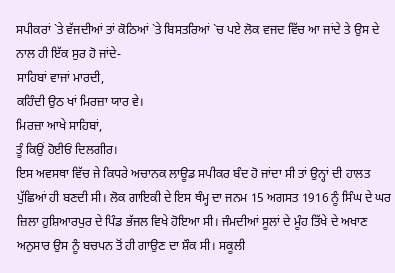ਸਪੀਕਰਾਂ `ਤੇ ਵੱਜਦੀਆਂ ਤਾਂ ਕੋਠਿਆਂ `ਤੇ ਬਿਸਤਰਿਆਂ `ਚ ਪਏ ਲੋਕ ਵਜਦ ਵਿੱਚ ਆ ਜਾਂਦੇ ਤੇ ਉਸ ਦੇ ਨਾਲ ਹੀ ਇੱਕ ਸੁਰ ਹੋ ਜਾਂਦੇ-
ਸਾਹਿਬਾਂ ਵਾਜਾਂ ਮਾਰਦੀ,
ਕਹਿੰਦੀ ਉਠ ਖਾਂ ਮਿਰਜ਼ਾ ਯਾਰ ਵੇ।
ਮਿਰਜ਼ਾ ਆਖੇ ਸਾਹਿਬਾਂ,
ਤੂੰ ਕਿਉਂ ਹੋਈਓਂ ਦਿਲਗੀਰ।
ਇਸ ਅਵਸਥਾ ਵਿੱਚ ਜੇ ਕਿਧਰੇ ਅਚਾਨਕ ਲਾਊਡ ਸਪੀਕਰ ਬੰਦ ਹੋ ਜਾਂਦਾ ਸੀ ਤਾਂ ਉਨ੍ਹਾਂ ਦੀ ਹਾਲਤ ਪੁੱਛਿਆਂ ਹੀ ਬਣਦੀ ਸੀ। ਲੋਕ ਗਾਇਕੀ ਦੇ ਇਸ ਥੰਮ੍ਹ ਦਾ ਜਨਮ 15 ਅਗਸਤ 1916 ਨੂੰ ਸਿੰਘ ਦੇ ਘਰ ਜ਼ਿਲਾ ਹੁਸ਼ਿਆਰਪੁਰ ਦੇ ਪਿੰਡ ਭੱਜਲ ਵਿਖੇ ਹੋਇਆ ਸੀ। ਜੰਮਦੀਆਂ ਸੂਲਾਂ ਦੇ ਮੂੰਹ ਤਿੱਖੇ ਦੇ ਅਖਾਣ ਅਨੁਸਾਰ ਉਸ ਨੂੰ ਬਚਪਨ ਤੋਂ ਹੀ ਗਾਉਣ ਦਾ ਸ਼ੌਕ ਸੀ। ਸਕੂਲੀ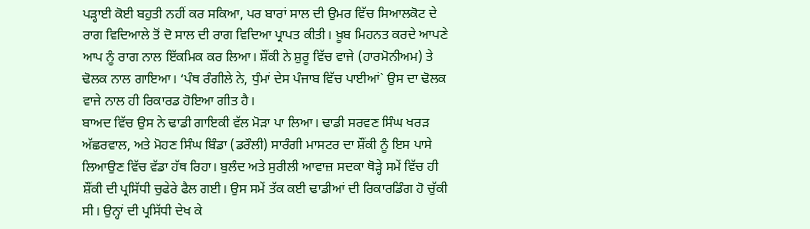ਪੜ੍ਹਾਈ ਕੋਈ ਬਹੁਤੀ ਨਹੀਂ ਕਰ ਸਕਿਆ, ਪਰ ਬਾਰਾਂ ਸਾਲ ਦੀ ਉਮਰ ਵਿੱਚ ਸਿਆਲਕੋਟ ਦੇ ਰਾਗ ਵਿਦਿਆਲੇ ਤੋਂ ਦੋ ਸਾਲ ਦੀ ਰਾਗ ਵਿਦਿਆ ਪ੍ਰਾਪਤ ਕੀਤੀ। ਖ਼ੂਬ ਮਿਹਨਤ ਕਰਦੇ ਆਪਣੇ ਆਪ ਨੂੰ ਰਾਗ ਨਾਲ ਇੱਕਮਿਕ ਕਰ ਲਿਆ। ਸ਼ੌਂਕੀ ਨੇ ਸ਼ੁਰੂ ਵਿੱਚ ਵਾਜੇ (ਹਾਰਮੋਨੀਅਮ) ਤੇ ਢੋਲਕ ਨਾਲ ਗਾਇਆ। ‘ਪੰਥ ਰੰਗੀਲੇ ਨੇ, ਧੁੰਮਾਂ ਦੇਸ ਪੰਜਾਬ ਵਿੱਚ ਪਾਈਆਂ` ਉਸ ਦਾ ਢੋਲਕ ਵਾਜੇ ਨਾਲ ਹੀ ਰਿਕਾਰਡ ਹੋਇਆ ਗੀਤ ਹੈ।
ਬਾਅਦ ਵਿੱਚ ਉਸ ਨੇ ਢਾਡੀ ਗਾਇਕੀ ਵੱਲ ਮੋੜਾ ਪਾ ਲਿਆ। ਢਾਡੀ ਸਰਵਣ ਸਿੰਘ ਖਰੜ ਅੱਛਰਵਾਲ, ਅਤੇ ਮੋਹਣ ਸਿੰਘ ਬਿੰਡਾ (ਡਰੌਲੀ) ਸਾਰੰਗੀ ਮਾਸਟਰ ਦਾ ਸ਼ੌਂਕੀ ਨੂੰ ਇਸ ਪਾਸੇ ਲਿਆਉਣ ਵਿੱਚ ਵੱਡਾ ਹੱਥ ਰਿਹਾ। ਬੁਲੰਦ ਅਤੇ ਸੁਰੀਲੀ ਆਵਾਜ਼ ਸਦਕਾ ਥੋੜ੍ਹੇ ਸਮੇਂ ਵਿੱਚ ਹੀ ਸ਼ੌਂਕੀ ਦੀ ਪ੍ਰਸਿੱਧੀ ਚੁਫੇਰੇ ਫੈਲ ਗਈ। ਉਸ ਸਮੇਂ ਤੱਕ ਕਈ ਢਾਡੀਆਂ ਦੀ ਰਿਕਾਰਡਿੰਗ ਹੋ ਚੁੱਕੀ ਸੀ। ਉਨ੍ਹਾਂ ਦੀ ਪ੍ਰਸਿੱਧੀ ਦੇਖ ਕੇ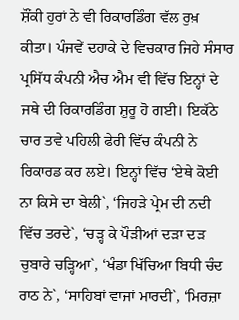ਸ਼ੌਂਕੀ ਹੁਰਾਂ ਨੇ ਵੀ ਰਿਕਾਰਡਿੰਗ ਵੱਲ ਰੁਖ਼ ਕੀਤਾ। ਪੰਜਵੇਂ ਦਹਾਕੇ ਦੇ ਵਿਚਕਾਰ ਜਿਹੇ ਸੰਸਾਰ ਪ੍ਰਸਿੱਧ ਕੰਪਨੀ ਐਚ ਐਮ ਵੀ ਵਿੱਚ ਇਨ੍ਹਾਂ ਦੇ ਜਥੇ ਦੀ ਰਿਕਾਰਡਿੰਗ ਸ਼ੁਰੂ ਹੋ ਗਈ। ਇਕੱਠੇ ਚਾਰ ਤਵੇ ਪਹਿਲੀ ਫੇਰੀ ਵਿੱਚ ਕੰਪਨੀ ਨੇ ਰਿਕਾਰਡ ਕਰ ਲਏ। ਇਨ੍ਹਾਂ ਵਿੱਚ ‘ਏਥੇ ਕੋਈ ਨਾ ਕਿਸੇ ਦਾ ਬੇਲੀ`, ‘ਜਿਹੜੇ ਪ੍ਰੇਮ ਦੀ ਨਦੀ ਵਿੱਚ ਤਰਦੇ`, ‘ਚੜ੍ਹ ਕੇ ਪੌੜੀਆਂ ਦੜਾ ਦੜ ਚੁਬਾਰੇ ਚੜ੍ਹਿਆ`, ‘ਖੰਡਾ ਖਿੱਚਿਆ ਬਿਧੀ ਚੰਦ ਰਾਠ ਨੇ`, ‘ਸਾਹਿਬਾਂ ਵਾਜਾਂ ਮਾਰਦੀ`, ‘ਮਿਰਜ਼ਾ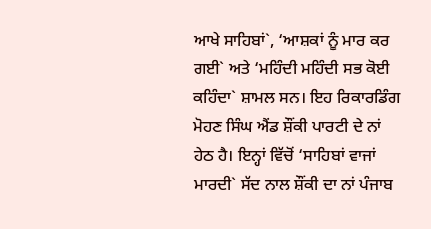ਆਖੇ ਸਾਹਿਬਾਂ`, ‘ਆਸ਼ਕਾਂ ਨੂੰ ਮਾਰ ਕਰ ਗਈ` ਅਤੇ ‘ਮਹਿੰਦੀ ਮਹਿੰਦੀ ਸਭ ਕੋਈ ਕਹਿੰਦਾ` ਸ਼ਾਮਲ ਸਨ। ਇਹ ਰਿਕਾਰਡਿੰਗ ਮੋਹਣ ਸਿੰਘ ਐਂਡ ਸ਼ੌਂਕੀ ਪਾਰਟੀ ਦੇ ਨਾਂ ਹੇਠ ਹੈ। ਇਨ੍ਹਾਂ ਵਿੱਚੋਂ ‘ਸਾਹਿਬਾਂ ਵਾਜਾਂ ਮਾਰਦੀ` ਸੱਦ ਨਾਲ ਸ਼ੌਂਕੀ ਦਾ ਨਾਂ ਪੰਜਾਬ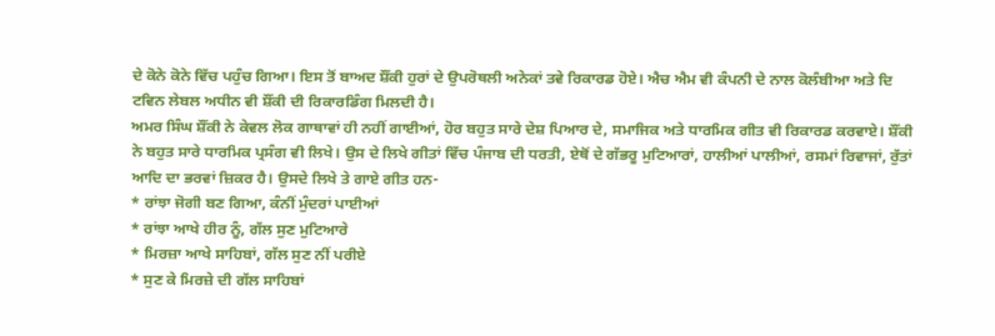ਦੇ ਕੋਨੇ ਕੋਨੇ ਵਿੱਚ ਪਹੁੰਚ ਗਿਆ। ਇਸ ਤੋਂ ਬਾਅਦ ਸ਼ੌਂਕੀ ਹੁਰਾਂ ਦੇ ਉਪਰੋਥਲੀ ਅਨੇਕਾਂ ਤਵੇ ਰਿਕਾਰਡ ਹੋਏ। ਐਚ ਐਮ ਵੀ ਕੰਪਨੀ ਦੇ ਨਾਲ ਕੋਲੰਬੀਆ ਅਤੇ ਦਿ ਟਵਿਨ ਲੇਬਲ ਅਧੀਨ ਵੀ ਸ਼ੌਂਕੀ ਦੀ ਰਿਕਾਰਡਿੰਗ ਮਿਲਦੀ ਹੈ।
ਅਮਰ ਸਿੰਘ ਸ਼ੌਂਕੀ ਨੇ ਕੇਵਲ ਲੋਕ ਗਾਥਾਵਾਂ ਹੀ ਨਹੀਂ ਗਾਈਆਂ, ਹੋਰ ਬਹੁਤ ਸਾਰੇ ਦੇਸ਼ ਪਿਆਰ ਦੇ, ਸਮਾਜਿਕ ਅਤੇ ਧਾਰਮਿਕ ਗੀਤ ਵੀ ਰਿਕਾਰਡ ਕਰਵਾਏ। ਸ਼ੌਂਕੀ ਨੇ ਬਹੁਤ ਸਾਰੇ ਧਾਰਮਿਕ ਪ੍ਰਸੰਗ ਵੀ ਲਿਖੇ। ਉਸ ਦੇ ਲਿਖੇ ਗੀਤਾਂ ਵਿੱਚ ਪੰਜਾਬ ਦੀ ਧਰਤੀ, ਏਥੋਂ ਦੇ ਗੱਭਰੂ ਮੁਟਿਆਰਾਂ, ਹਾਲੀਆਂ ਪਾਲੀਆਂ, ਰਸਮਾਂ ਰਿਵਾਜਾਂ, ਰੁੱਤਾਂ ਆਦਿ ਦਾ ਭਰਵਾਂ ਜ਼ਿਕਰ ਹੈ। ਉਸਦੇ ਲਿਖੇ ਤੇ ਗਾਏ ਗੀਤ ਹਨ-
* ਰਾਂਝਾ ਜੋਗੀ ਬਣ ਗਿਆ, ਕੰਨੀਂ ਮੁੰਦਰਾਂ ਪਾਈਆਂ
* ਰਾਂਝਾ ਆਖੇ ਹੀਰ ਨੂੰ, ਗੱਲ ਸੁਣ ਮੁਟਿਆਰੇ
* ਮਿਰਜ਼ਾ ਆਖੇ ਸਾਹਿਬਾਂ, ਗੱਲ ਸੁਣ ਨੀਂ ਪਰੀਏ
* ਸੁਣ ਕੇ ਮਿਰਜ਼ੇ ਦੀ ਗੱਲ ਸਾਹਿਬਾਂ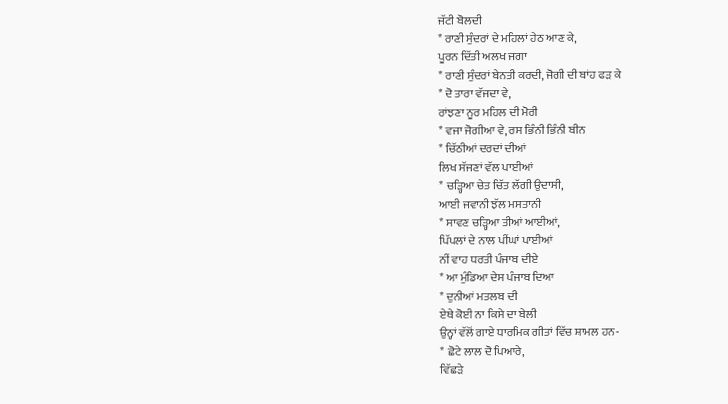ਜੱਟੀ ਬੋਲਦੀ
* ਰਾਣੀ ਸੁੰਦਰਾਂ ਦੇ ਮਹਿਲਾਂ ਹੇਠ ਆਣ ਕੇ,
ਪੂਰਨ ਦਿੱਤੀ ਅਲਖ ਜਗਾ
* ਰਾਣੀ ਸੁੰਦਰਾਂ ਬੇਨਤੀ ਕਰਦੀ, ਜੋਗੀ ਦੀ ਬਾਂਹ ਫੜ ਕੇ
* ਦੋ ਤਾਰਾ ਵੱਜਦਾ ਵੇ,
ਰਾਂਝਣਾ ਨੂਰ ਮਹਿਲ ਦੀ ਮੋਰੀ
* ਵਜਾ ਜੋਗੀਆ ਵੇ, ਰਸ ਭਿੰਨੀ ਭਿੰਨੀ ਬੀਨ
* ਚਿੱਠੀਆਂ ਦਰਦਾਂ ਦੀਆਂ
ਲਿਖ ਸੱਜਣਾਂ ਵੱਲ ਪਾਈਆਂ
* ਚੜ੍ਹਿਆ ਚੇਤ ਚਿੱਤ ਲੱਗੀ ਉਦਾਸੀ,
ਆਈ ਜਵਾਨੀ ਝੱਲ ਮਸਤਾਨੀ
* ਸਾਵਣ ਚੜ੍ਹਿਆ ਤੀਆਂ ਆਈਆਂ,
ਪਿੱਪਲਾਂ ਦੇ ਨਾਲ ਪੀਂਘਾਂ ਪਾਈਆਂ
ਨੀਂ ਵਾਹ ਧਰਤੀ ਪੰਜਾਬ ਦੀਏ
* ਆ ਮੁੰਡਿਆ ਦੇਸ ਪੰਜਾਬ ਦਿਆ
* ਦੁਨੀਆਂ ਮਤਲਬ ਦੀ
ਏਥੇ ਕੋਈ ਨਾ ਕਿਸੇ ਦਾ ਬੇਲੀ
ਉਨ੍ਹਾਂ ਵੱਲੋਂ ਗਾਏ ਧਾਰਮਿਕ ਗੀਤਾਂ ਵਿੱਚ ਸ਼ਾਮਲ ਹਨ-
* ਛੋਟੇ ਲਾਲ ਦੋ ਪਿਆਰੇ,
ਵਿੱਛੜੇ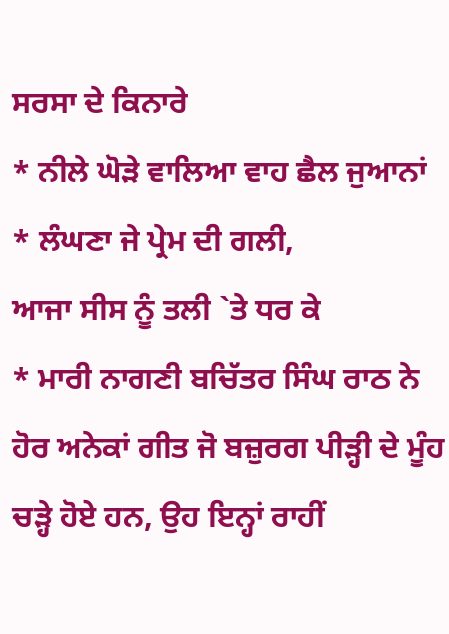ਸਰਸਾ ਦੇ ਕਿਨਾਰੇ
* ਨੀਲੇ ਘੋੜੇ ਵਾਲਿਆ ਵਾਹ ਛੈਲ ਜੁਆਨਾਂ
* ਲੰਘਣਾ ਜੇ ਪ੍ਰੇਮ ਦੀ ਗਲੀ,
ਆਜਾ ਸੀਸ ਨੂੰ ਤਲੀ `ਤੇ ਧਰ ਕੇ
* ਮਾਰੀ ਨਾਗਣੀ ਬਚਿੱਤਰ ਸਿੰਘ ਰਾਠ ਨੇ
ਹੋਰ ਅਨੇਕਾਂ ਗੀਤ ਜੋ ਬਜ਼ੁਰਗ ਪੀੜ੍ਹੀ ਦੇ ਮੂੰਹ ਚੜ੍ਹੇ ਹੋਏ ਹਨ, ਉਹ ਇਨ੍ਹਾਂ ਰਾਹੀਂ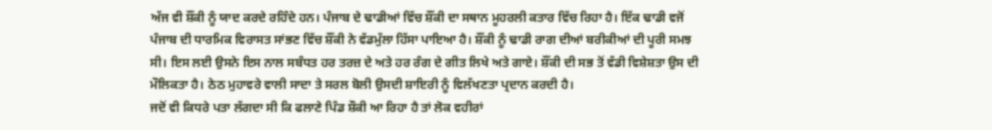ਅੱਜ ਵੀ ਸ਼ੌਂਕੀ ਨੂੰ ਯਾਦ ਕਰਦੇ ਰਹਿੰਦੇ ਹਨ। ਪੰਜਾਬ ਦੇ ਢਾਡੀਆਂ ਵਿੱਚ ਸ਼ੌਂਕੀ ਦਾ ਸਥਾਨ ਮੂਹਰਲੀ ਕਤਾਰ ਵਿੱਚ ਰਿਹਾ ਹੈ। ਇੱਕ ਢਾਡੀ ਵਜੋਂ ਪੰਜਾਬ ਦੀ ਧਾਰਮਿਕ ਵਿਰਾਸਤ ਸਾਂਭਣ ਵਿੱਚ ਸ਼ੌਂਕੀ ਨੇ ਵੱਡਮੁੱਲਾ ਹਿੱਸਾ ਪਾਇਆ ਹੈ। ਸ਼ੌਂਕੀ ਨੂੰ ਢਾਡੀ ਰਾਗ ਦੀਆਂ ਬਰੀਕੀਆਂ ਦੀ ਪੂਰੀ ਸਮਝ ਸੀ। ਇਸ ਲਈ ਉਸਨੇ ਇਸ ਨਾਲ ਸਬੰਧਤ ਹਰ ਤਰਜ਼ ਦੇ ਅਤੇ ਹਰ ਰੰਗ ਦੇ ਗੀਤ ਲਿਖੇ ਅਤੇ ਗਾਏ। ਸ਼ੌਂਕੀ ਦੀ ਸਭ ਤੋਂ ਵੱਡੀ ਵਿਸ਼ੇਸ਼ਤਾ ਉਸ ਦੀ ਮੌਲਿਕਤਾ ਹੈ। ਠੇਠ ਮੁਹਾਵਰੇ ਵਾਲੀ ਸਾਦਾ ਤੇ ਸਰਲ ਬੋਲੀ ਉਸਦੀ ਸ਼ਾਇਰੀ ਨੂੰ ਵਿਲੱਖਣਤਾ ਪ੍ਰਦਾਨ ਕਰਦੀ ਹੈ।
ਜਦੋਂ ਵੀ ਕਿਧਰੇ ਪਤਾ ਲੱਗਦਾ ਸੀ ਕਿ ਫਲਾਣੇ ਪਿੰਡ ਸ਼ੌਕੀ ਆ ਰਿਹਾ ਹੈ ਤਾਂ ਲੋਕ ਵਹੀਰਾਂ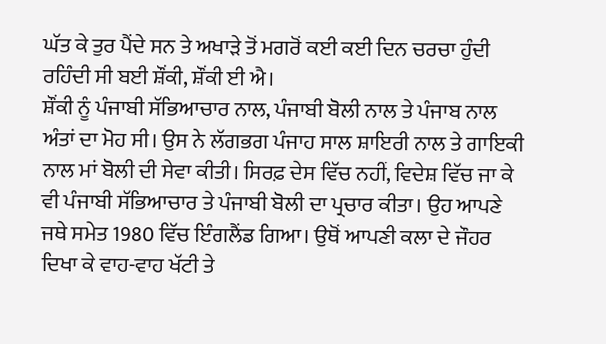ਘੱਤ ਕੇ ਤੁਰ ਪੈਂਦੇ ਸਨ ਤੇ ਅਖਾੜੇ ਤੋਂ ਮਗਰੋਂ ਕਈ ਕਈ ਦਿਨ ਚਰਚਾ ਹੁੰਦੀ ਰਹਿੰਦੀ ਸੀ ਬਈ ਸ਼ੌਂਕੀ, ਸ਼ੌਂਕੀ ਈ ਐ।
ਸ਼ੌਂਕੀ ਨੂੰ ਪੰਜਾਬੀ ਸੱਭਿਆਚਾਰ ਨਾਲ, ਪੰਜਾਬੀ ਬੋਲੀ ਨਾਲ ਤੇ ਪੰਜਾਬ ਨਾਲ ਅੰਤਾਂ ਦਾ ਮੋਹ ਸੀ। ਉਸ ਨੇ ਲੱਗਭਗ ਪੰਜਾਹ ਸਾਲ ਸ਼ਾਇਰੀ ਨਾਲ ਤੇ ਗਾਇਕੀ ਨਾਲ ਮਾਂ ਬੋਲੀ ਦੀ ਸੇਵਾ ਕੀਤੀ। ਸਿਰਫ਼ ਦੇਸ ਵਿੱਚ ਨਹੀਂ, ਵਿਦੇਸ਼ ਵਿੱਚ ਜਾ ਕੇ ਵੀ ਪੰਜਾਬੀ ਸੱਭਿਆਚਾਰ ਤੇ ਪੰਜਾਬੀ ਬੋਲੀ ਦਾ ਪ੍ਰਚਾਰ ਕੀਤਾ। ਉਹ ਆਪਣੇ ਜਥੇ ਸਮੇਤ 1980 ਵਿੱਚ ਇੰਗਲੈਂਡ ਗਿਆ। ਉਥੋਂ ਆਪਣੀ ਕਲਾ ਦੇ ਜੌਹਰ ਦਿਖਾ ਕੇ ਵਾਹ-ਵਾਹ ਖੱਟੀ ਤੇ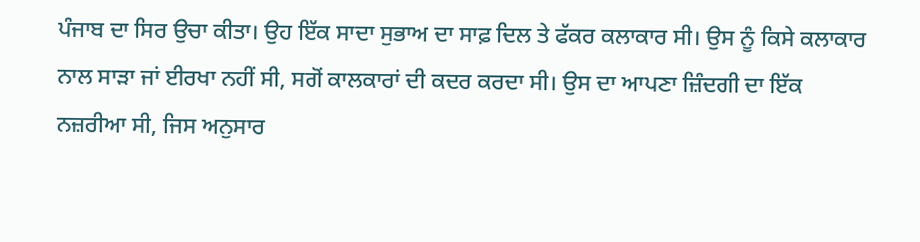ਪੰਜਾਬ ਦਾ ਸਿਰ ਉਚਾ ਕੀਤਾ। ਉਹ ਇੱਕ ਸਾਦਾ ਸੁਭਾਅ ਦਾ ਸਾਫ਼ ਦਿਲ ਤੇ ਫੱਕਰ ਕਲਾਕਾਰ ਸੀ। ਉਸ ਨੂੰ ਕਿਸੇ ਕਲਾਕਾਰ ਨਾਲ ਸਾੜਾ ਜਾਂ ਈਰਖਾ ਨਹੀਂ ਸੀ, ਸਗੋਂ ਕਾਲਕਾਰਾਂ ਦੀ ਕਦਰ ਕਰਦਾ ਸੀ। ਉਸ ਦਾ ਆਪਣਾ ਜ਼ਿੰਦਗੀ ਦਾ ਇੱਕ ਨਜ਼ਰੀਆ ਸੀ, ਜਿਸ ਅਨੁਸਾਰ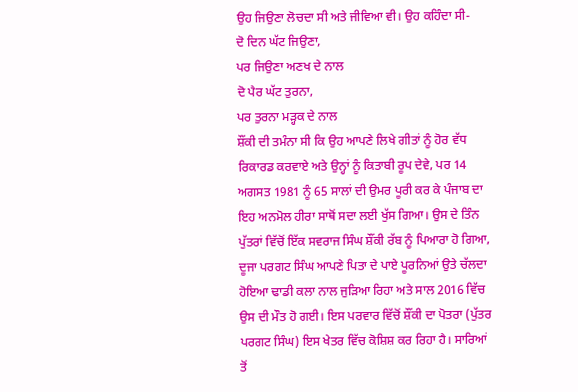ਉਹ ਜਿਉਣਾ ਲੋਚਦਾ ਸੀ ਅਤੇ ਜੀਵਿਆ ਵੀ। ਉਹ ਕਹਿੰਦਾ ਸੀ-
ਦੋ ਦਿਨ ਘੱਟ ਜਿਉਣਾ,
ਪਰ ਜਿਉਣਾ ਅਣਖ ਦੇ ਨਾਲ
ਦੋ ਪੈਰ ਘੱਟ ਤੁਰਨਾ,
ਪਰ ਤੁਰਨਾ ਮੜ੍ਹਕ ਦੇ ਨਾਲ
ਸ਼ੌਂਕੀ ਦੀ ਤਮੰਨਾ ਸੀ ਕਿ ਉਹ ਆਪਣੇ ਲਿਖੇ ਗੀਤਾਂ ਨੂੰ ਹੋਰ ਵੱਧ ਰਿਕਾਰਡ ਕਰਵਾਏ ਅਤੇ ਉਨ੍ਹਾਂ ਨੂੰ ਕਿਤਾਬੀ ਰੂਪ ਦੇਵੇ, ਪਰ 14 ਅਗਸਤ 1981 ਨੂੰ 65 ਸਾਲਾਂ ਦੀ ਉਮਰ ਪੂਰੀ ਕਰ ਕੇ ਪੰਜਾਬ ਦਾ ਇਹ ਅਨਮੋਲ ਹੀਰਾ ਸਾਥੋਂ ਸਦਾ ਲਈ ਖੁੱਸ ਗਿਆ। ਉਸ ਦੇ ਤਿੰਨ ਪੁੱਤਰਾਂ ਵਿੱਚੋਂ ਇੱਕ ਸਵਰਾਜ ਸਿੰਘ ਸ਼ੌਂਕੀ ਰੱਬ ਨੂੰ ਪਿਆਰਾ ਹੋ ਗਿਆ, ਦੂਜਾ ਪਰਗਟ ਸਿੰਘ ਆਪਣੇ ਪਿਤਾ ਦੇ ਪਾਏ ਪੂਰਨਿਆਂ ਉਤੇ ਚੱਲਦਾ ਹੋਇਆ ਢਾਡੀ ਕਲਾ ਨਾਲ ਜੁੜਿਆ ਰਿਹਾ ਅਤੇ ਸਾਲ 2016 ਵਿੱਚ ਉਸ ਦੀ ਮੌਤ ਹੋ ਗਈ। ਇਸ ਪਰਵਾਰ ਵਿੱਚੋਂ ਸ਼ੌਂਕੀ ਦਾ ਪੋਤਰਾ (ਪੁੱਤਰ ਪਰਗਟ ਸਿੰਘ) ਇਸ ਖੇਤਰ ਵਿੱਚ ਕੋਸ਼ਿਸ਼ ਕਰ ਰਿਹਾ ਹੈ। ਸਾਰਿਆਂ ਤੋਂ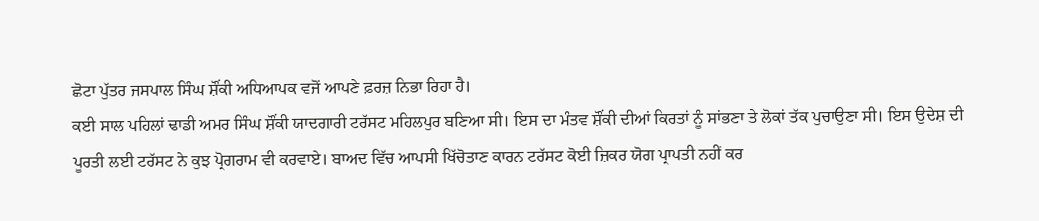ਛੋਟਾ ਪੁੱਤਰ ਜਸਪਾਲ ਸਿੰਘ ਸ਼ੌਂਕੀ ਅਧਿਆਪਕ ਵਜੋਂ ਆਪਣੇ ਫ਼ਰਜ਼ ਨਿਭਾ ਰਿਹਾ ਹੈ।
ਕਈ ਸਾਲ ਪਹਿਲਾਂ ਢਾਡੀ ਅਮਰ ਸਿੰਘ ਸ਼ੌਂਕੀ ਯਾਦਗਾਰੀ ਟਰੱਸਟ ਮਹਿਲਪੁਰ ਬਣਿਆ ਸੀ। ਇਸ ਦਾ ਮੰਤਵ ਸ਼ੌਂਕੀ ਦੀਆਂ ਕਿਰਤਾਂ ਨੂੰ ਸਾਂਭਣਾ ਤੇ ਲੋਕਾਂ ਤੱਕ ਪੁਚਾਉਣਾ ਸੀ। ਇਸ ਉਦੇਸ਼ ਦੀ ਪੂਰਤੀ ਲਈ ਟਰੱਸਟ ਨੇ ਕੁਝ ਪ੍ਰੋਗਰਾਮ ਵੀ ਕਰਵਾਏ। ਬਾਅਦ ਵਿੱਚ ਆਪਸੀ ਖਿੱਚੋਤਾਣ ਕਾਰਨ ਟਰੱਸਟ ਕੋਈ ਜ਼ਿਕਰ ਯੋਗ ਪ੍ਰਾਪਤੀ ਨਹੀਂ ਕਰ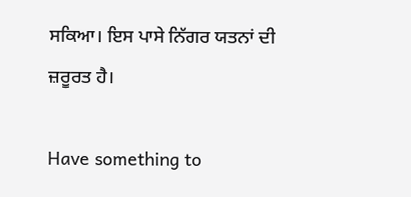ਸਕਿਆ। ਇਸ ਪਾਸੇ ਨਿੱਗਰ ਯਤਨਾਂ ਦੀ ਜ਼ਰੂਰਤ ਹੈ।

Have something to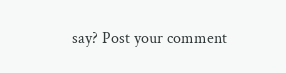say? Post your comment